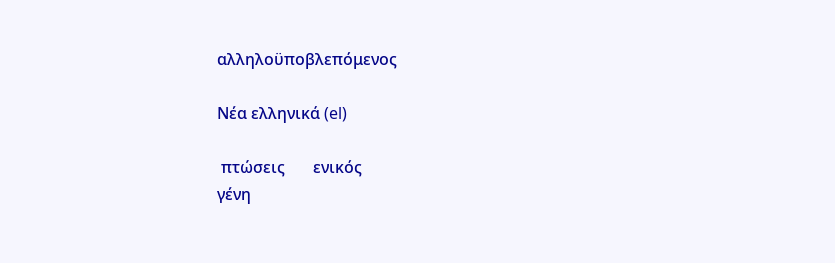αλληλοϋποβλεπόμενος

Νέα ελληνικά (el)

 πτώσεις       ενικός
γένη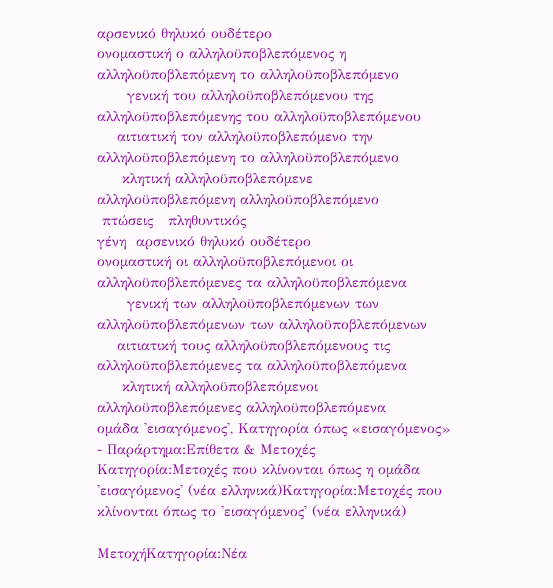αρσενικό θηλυκό ουδέτερο
ονομαστική ο αλληλοϋποβλεπόμενος η αλληλοϋποβλεπόμενη το αλληλοϋποβλεπόμενο
      γενική του αλληλοϋποβλεπόμενου της αλληλοϋποβλεπόμενης του αλληλοϋποβλεπόμενου
    αιτιατική τον αλληλοϋποβλεπόμενο την αλληλοϋποβλεπόμενη το αλληλοϋποβλεπόμενο
     κλητική αλληλοϋποβλεπόμενε αλληλοϋποβλεπόμενη αλληλοϋποβλεπόμενο
 πτώσεις   πληθυντικός
γένη  αρσενικό θηλυκό ουδέτερο
ονομαστική οι αλληλοϋποβλεπόμενοι οι αλληλοϋποβλεπόμενες τα αλληλοϋποβλεπόμενα
      γενική των αλληλοϋποβλεπόμενων των αλληλοϋποβλεπόμενων των αλληλοϋποβλεπόμενων
    αιτιατική τους αλληλοϋποβλεπόμενους τις αλληλοϋποβλεπόμενες τα αλληλοϋποβλεπόμενα
     κλητική αλληλοϋποβλεπόμενοι αλληλοϋποβλεπόμενες αλληλοϋποβλεπόμενα
ομάδα 'εισαγόμενος', Κατηγορία όπως «εισαγόμενος» - Παράρτημα:Επίθετα & Μετοχές
Κατηγορία:Μετοχές που κλίνονται όπως η ομάδα 'εισαγόμενος' (νέα ελληνικά)Κατηγορία:Μετοχές που κλίνονται όπως το 'εισαγόμενος' (νέα ελληνικά)

ΜετοχήΚατηγορία:Νέα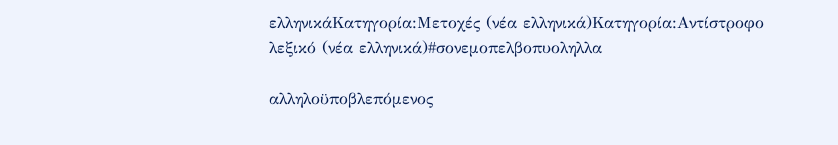ελληνικάΚατηγορία:Μετοχές (νέα ελληνικά)Κατηγορία:Αντίστροφο λεξικό (νέα ελληνικά)#σονεμοπελβοπυοληλλα

αλληλοϋποβλεπόμενος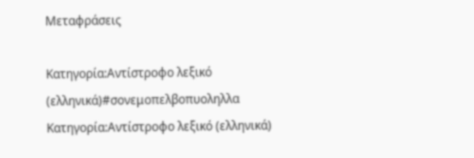Μεταφράσεις

Κατηγορία:Αντίστροφο λεξικό (ελληνικά)#σονεμοπελβοπυοληλλα
Κατηγορία:Αντίστροφο λεξικό (ελληνικά)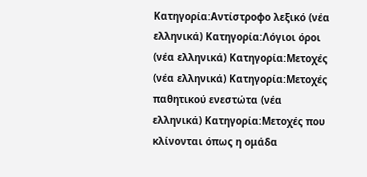Κατηγορία:Αντίστροφο λεξικό (νέα ελληνικά) Κατηγορία:Λόγιοι όροι (νέα ελληνικά) Κατηγορία:Μετοχές (νέα ελληνικά) Κατηγορία:Μετοχές παθητικού ενεστώτα (νέα ελληνικά) Κατηγορία:Μετοχές που κλίνονται όπως η ομάδα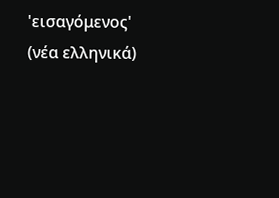'εισαγόμενος' (νέα ελληνικά)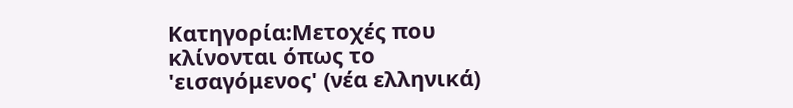Κατηγορία:Μετοχές που κλίνονται όπως το 'εισαγόμενος' (νέα ελληνικά)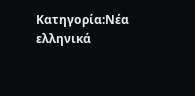Κατηγορία:Νέα ελληνικά